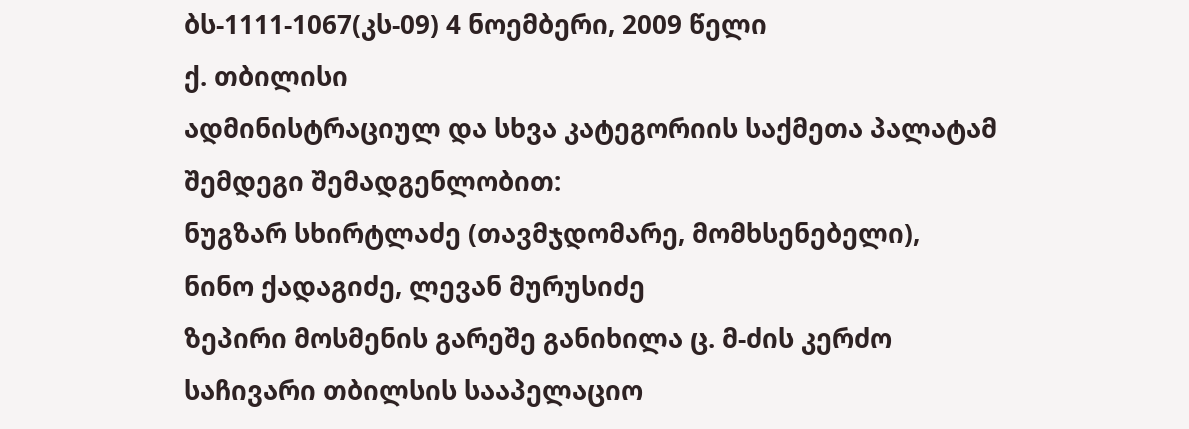ბს-1111-1067(კს-09) 4 ნოემბერი, 2009 წელი
ქ. თბილისი
ადმინისტრაციულ და სხვა კატეგორიის საქმეთა პალატამ
შემდეგი შემადგენლობით:
ნუგზარ სხირტლაძე (თავმჯდომარე, მომხსენებელი),
ნინო ქადაგიძე, ლევან მურუსიძე
ზეპირი მოსმენის გარეშე განიხილა ც. მ-ძის კერძო საჩივარი თბილსის სააპელაციო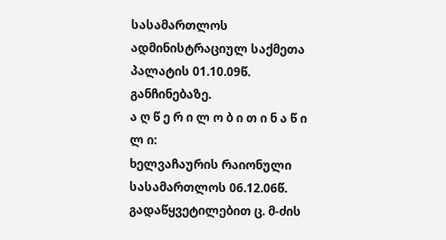სასამართლოს ადმინისტრაციულ საქმეთა პალატის 01.10.09წ. განჩინებაზე.
ა ღ წ ე რ ი ლ ო ბ ი თ ი ნ ა წ ი ლ ი:
ხელვაჩაურის რაიონული სასამართლოს 06.12.06წ. გადაწყვეტილებით ც. მ-ძის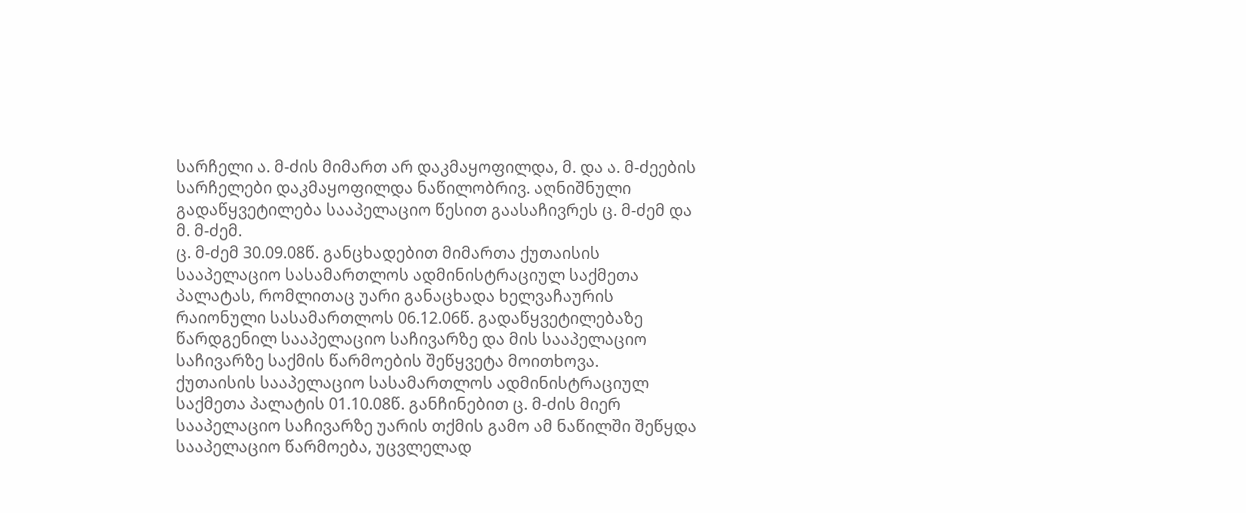სარჩელი ა. მ-ძის მიმართ არ დაკმაყოფილდა, მ. და ა. მ-ძეების სარჩელები დაკმაყოფილდა ნაწილობრივ. აღნიშნული გადაწყვეტილება სააპელაციო წესით გაასაჩივრეს ც. მ-ძემ და მ. მ-ძემ.
ც. მ-ძემ 30.09.08წ. განცხადებით მიმართა ქუთაისის სააპელაციო სასამართლოს ადმინისტრაციულ საქმეთა პალატას, რომლითაც უარი განაცხადა ხელვაჩაურის რაიონული სასამართლოს 06.12.06წ. გადაწყვეტილებაზე წარდგენილ სააპელაციო საჩივარზე და მის სააპელაციო საჩივარზე საქმის წარმოების შეწყვეტა მოითხოვა.
ქუთაისის სააპელაციო სასამართლოს ადმინისტრაციულ საქმეთა პალატის 01.10.08წ. განჩინებით ც. მ-ძის მიერ სააპელაციო საჩივარზე უარის თქმის გამო ამ ნაწილში შეწყდა სააპელაციო წარმოება, უცვლელად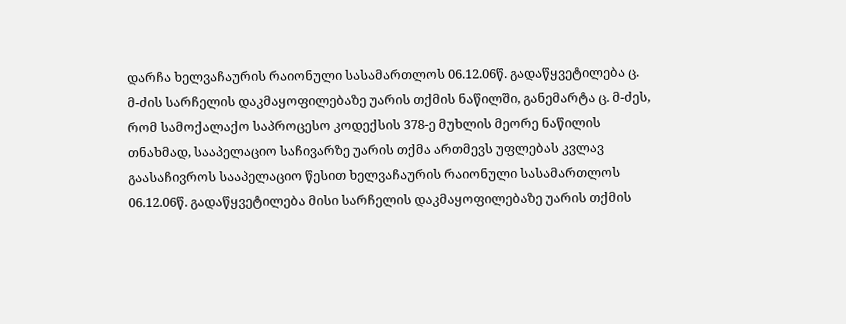დარჩა ხელვაჩაურის რაიონული სასამართლოს 06.12.06წ. გადაწყვეტილება ც. მ-ძის სარჩელის დაკმაყოფილებაზე უარის თქმის ნაწილში, განემარტა ც. მ-ძეს, რომ სამოქალაქო საპროცესო კოდექსის 378-ე მუხლის მეორე ნაწილის თნახმად, სააპელაციო საჩივარზე უარის თქმა ართმევს უფლებას კვლავ გაასაჩივროს სააპელაციო წესით ხელვაჩაურის რაიონული სასამართლოს 06.12.06წ. გადაწყვეტილება მისი სარჩელის დაკმაყოფილებაზე უარის თქმის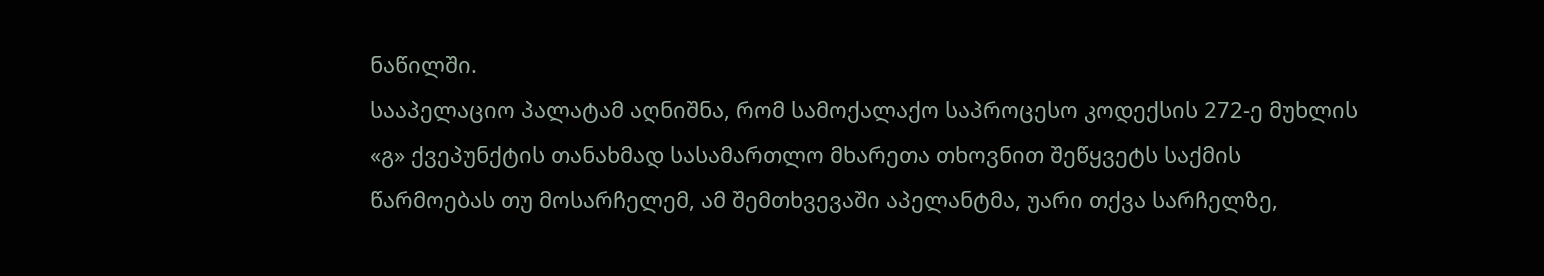ნაწილში.
სააპელაციო პალატამ აღნიშნა, რომ სამოქალაქო საპროცესო კოდექსის 272-ე მუხლის «გ» ქვეპუნქტის თანახმად სასამართლო მხარეთა თხოვნით შეწყვეტს საქმის წარმოებას თუ მოსარჩელემ, ამ შემთხვევაში აპელანტმა, უარი თქვა სარჩელზე,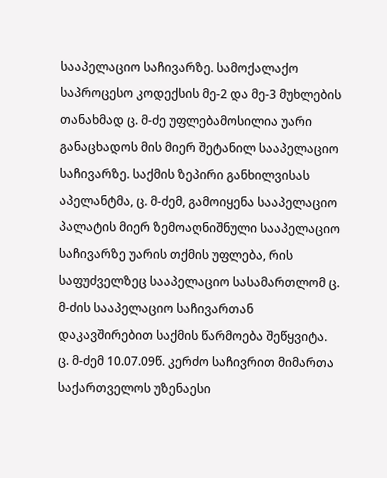სააპელაციო საჩივარზე. სამოქალაქო საპროცესო კოდექსის მე-2 და მე-3 მუხლების თანახმად ც. მ-ძე უფლებამოსილია უარი განაცხადოს მის მიერ შეტანილ სააპელაციო საჩივარზე. საქმის ზეპირი განხილვისას აპელანტმა, ც. მ-ძემ, გამოიყენა სააპელაციო პალატის მიერ ზემოაღნიშნული სააპელაციო საჩივარზე უარის თქმის უფლება, რის საფუძველზეც სააპელაციო სასამართლომ ც. მ-ძის სააპელაციო საჩივართან დაკავშირებით საქმის წარმოება შეწყვიტა.
ც. მ-ძემ 10.07.09წ. კერძო საჩივრით მიმართა საქართველოს უზენაესი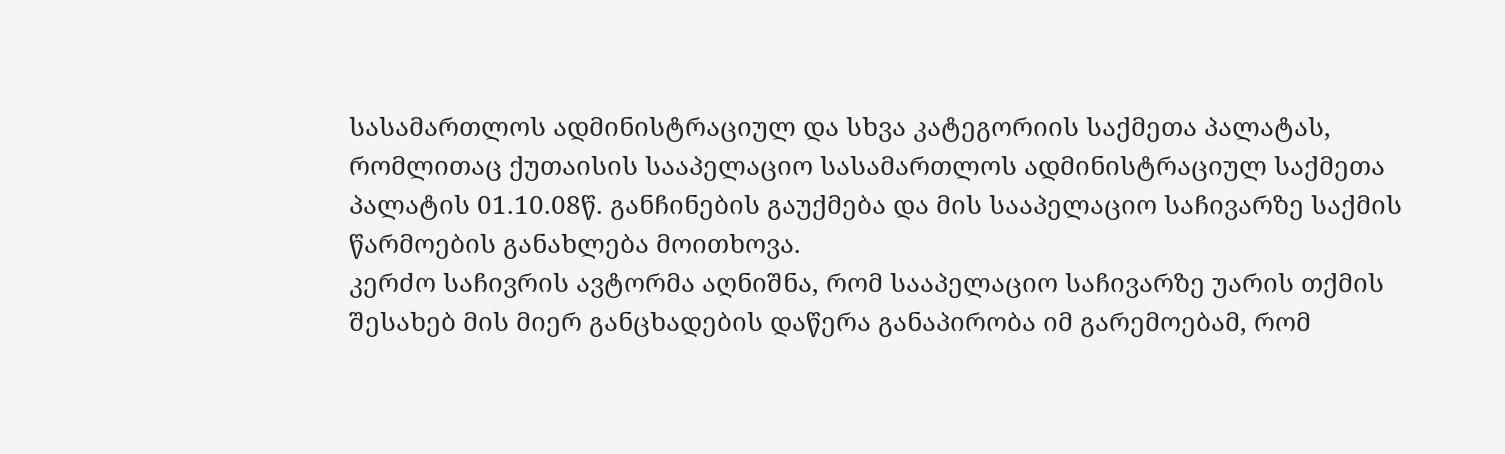სასამართლოს ადმინისტრაციულ და სხვა კატეგორიის საქმეთა პალატას, რომლითაც ქუთაისის სააპელაციო სასამართლოს ადმინისტრაციულ საქმეთა პალატის 01.10.08წ. განჩინების გაუქმება და მის სააპელაციო საჩივარზე საქმის წარმოების განახლება მოითხოვა.
კერძო საჩივრის ავტორმა აღნიშნა, რომ სააპელაციო საჩივარზე უარის თქმის შესახებ მის მიერ განცხადების დაწერა განაპირობა იმ გარემოებამ, რომ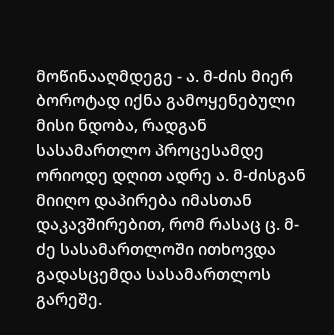მოწინააღმდეგე - ა. მ-ძის მიერ ბოროტად იქნა გამოყენებული მისი ნდობა, რადგან სასამართლო პროცესამდე ორიოდე დღით ადრე ა. მ-ძისგან მიიღო დაპირება იმასთან დაკავშირებით, რომ რასაც ც. მ-ძე სასამართლოში ითხოვდა გადასცემდა სასამართლოს გარეშე.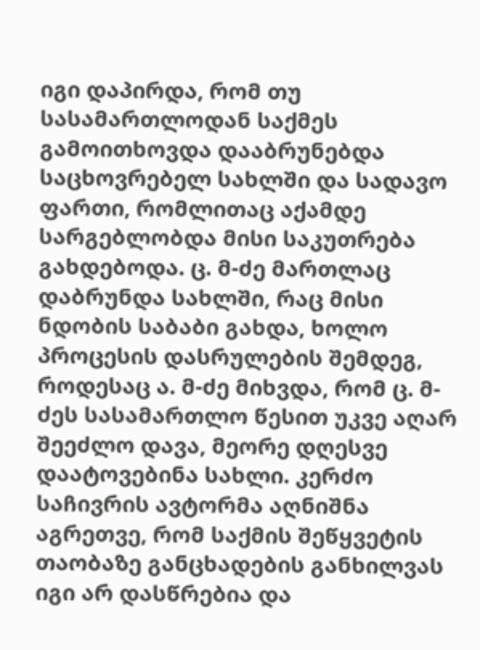იგი დაპირდა, რომ თუ სასამართლოდან საქმეს გამოითხოვდა დააბრუნებდა საცხოვრებელ სახლში და სადავო ფართი, რომლითაც აქამდე სარგებლობდა მისი საკუთრება გახდებოდა. ც. მ-ძე მართლაც დაბრუნდა სახლში, რაც მისი ნდობის საბაბი გახდა, ხოლო პროცესის დასრულების შემდეგ, როდესაც ა. მ-ძე მიხვდა, რომ ც. მ-ძეს სასამართლო წესით უკვე აღარ შეეძლო დავა, მეორე დღესვე დაატოვებინა სახლი. კერძო საჩივრის ავტორმა აღნიშნა აგრეთვე, რომ საქმის შეწყვეტის თაობაზე განცხადების განხილვას იგი არ დასწრებია და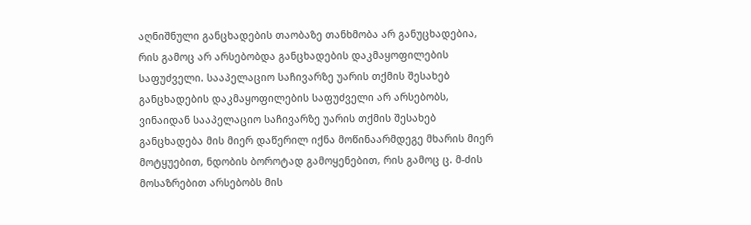აღნიშნული განცხადების თაობაზე თანხმობა არ განუცხადებია, რის გამოც არ არსებობდა განცხადების დაკმაყოფილების საფუძველი. სააპელაციო საჩივარზე უარის თქმის შესახებ განცხადების დაკმაყოფილების საფუძველი არ არსებობს, ვინაიდან სააპელაციო საჩივარზე უარის თქმის შესახებ განცხადება მის მიერ დაწერილ იქნა მოწინაარმდეგე მხარის მიერ მოტყუებით, ნდობის ბოროტად გამოყენებით, რის გამოც ც. მ-ძის მოსაზრებით არსებობს მის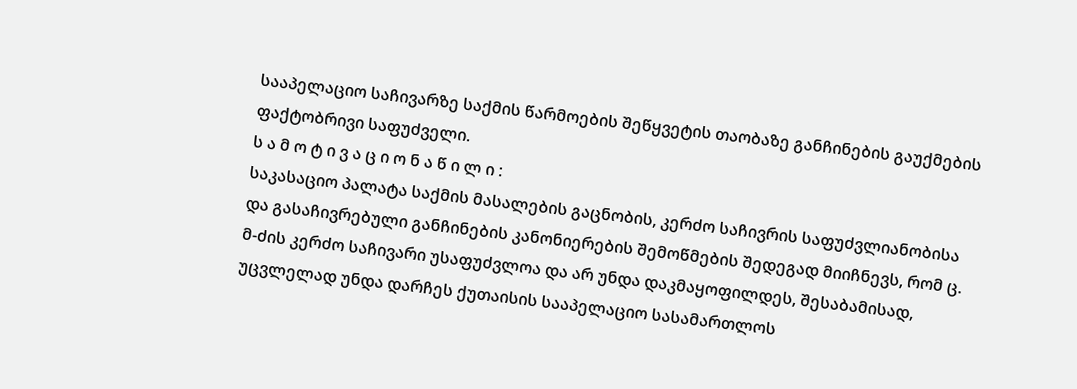სააპელაციო საჩივარზე საქმის წარმოების შეწყვეტის თაობაზე განჩინების გაუქმების ფაქტობრივი საფუძველი.
ს ა მ ო ტ ი ვ ა ც ი ო ნ ა წ ი ლ ი :
საკასაციო პალატა საქმის მასალების გაცნობის, კერძო საჩივრის საფუძვლიანობისა და გასაჩივრებული განჩინების კანონიერების შემოწმების შედეგად მიიჩნევს, რომ ც. მ-ძის კერძო საჩივარი უსაფუძვლოა და არ უნდა დაკმაყოფილდეს, შესაბამისად, უცვლელად უნდა დარჩეს ქუთაისის სააპელაციო სასამართლოს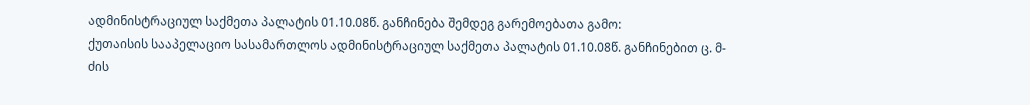ადმინისტრაციულ საქმეთა პალატის 01.10.08წ. განჩინება შემდეგ გარემოებათა გამო:
ქუთაისის სააპელაციო სასამართლოს ადმინისტრაციულ საქმეთა პალატის 01.10.08წ. განჩინებით ც. მ-ძის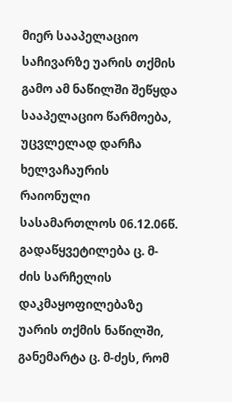მიერ სააპელაციო საჩივარზე უარის თქმის გამო ამ ნაწილში შეწყდა სააპელაციო წარმოება, უცვლელად დარჩა ხელვაჩაურის რაიონული სასამართლოს 06.12.06წ. გადაწყვეტილება ც. მ-ძის სარჩელის დაკმაყოფილებაზე უარის თქმის ნაწილში, განემარტა ც. მ-ძეს, რომ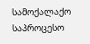სამოქალაქო საპროცესო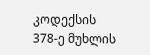კოდექსის 378-ე მუხლის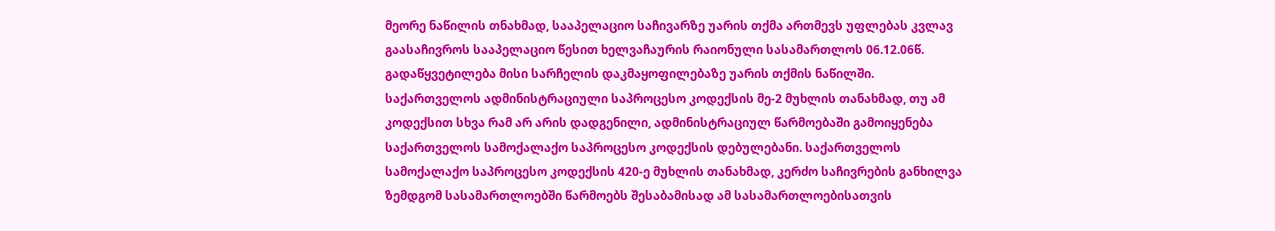მეორე ნაწილის თნახმად, სააპელაციო საჩივარზე უარის თქმა ართმევს უფლებას კვლავ გაასაჩივროს სააპელაციო წესით ხელვაჩაურის რაიონული სასამართლოს 06.12.06წ. გადაწყვეტილება მისი სარჩელის დაკმაყოფილებაზე უარის თქმის ნაწილში.
საქართველოს ადმინისტრაციული საპროცესო კოდექსის მე-2 მუხლის თანახმად, თუ ამ კოდექსით სხვა რამ არ არის დადგენილი, ადმინისტრაციულ წარმოებაში გამოიყენება საქართველოს სამოქალაქო საპროცესო კოდექსის დებულებანი. საქართველოს სამოქალაქო საპროცესო კოდექსის 420-ე მუხლის თანახმად, კერძო საჩივრების განხილვა ზემდგომ სასამართლოებში წარმოებს შესაბამისად ამ სასამართლოებისათვის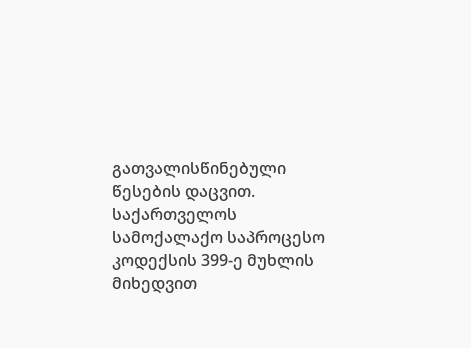გათვალისწინებული წესების დაცვით. საქართველოს სამოქალაქო საპროცესო კოდექსის 399-ე მუხლის მიხედვით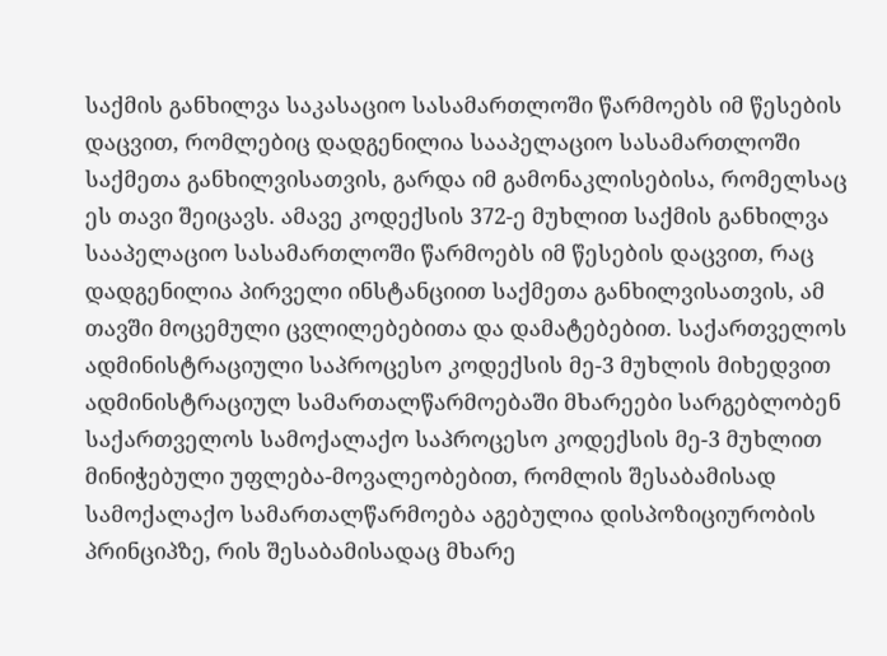საქმის განხილვა საკასაციო სასამართლოში წარმოებს იმ წესების დაცვით, რომლებიც დადგენილია სააპელაციო სასამართლოში საქმეთა განხილვისათვის, გარდა იმ გამონაკლისებისა, რომელსაც ეს თავი შეიცავს. ამავე კოდექსის 372-ე მუხლით საქმის განხილვა სააპელაციო სასამართლოში წარმოებს იმ წესების დაცვით, რაც დადგენილია პირველი ინსტანციით საქმეთა განხილვისათვის, ამ თავში მოცემული ცვლილებებითა და დამატებებით. საქართველოს ადმინისტრაციული საპროცესო კოდექსის მე-3 მუხლის მიხედვით ადმინისტრაციულ სამართალწარმოებაში მხარეები სარგებლობენ საქართველოს სამოქალაქო საპროცესო კოდექსის მე-3 მუხლით მინიჭებული უფლება-მოვალეობებით, რომლის შესაბამისად სამოქალაქო სამართალწარმოება აგებულია დისპოზიციურობის პრინციპზე, რის შესაბამისადაც მხარე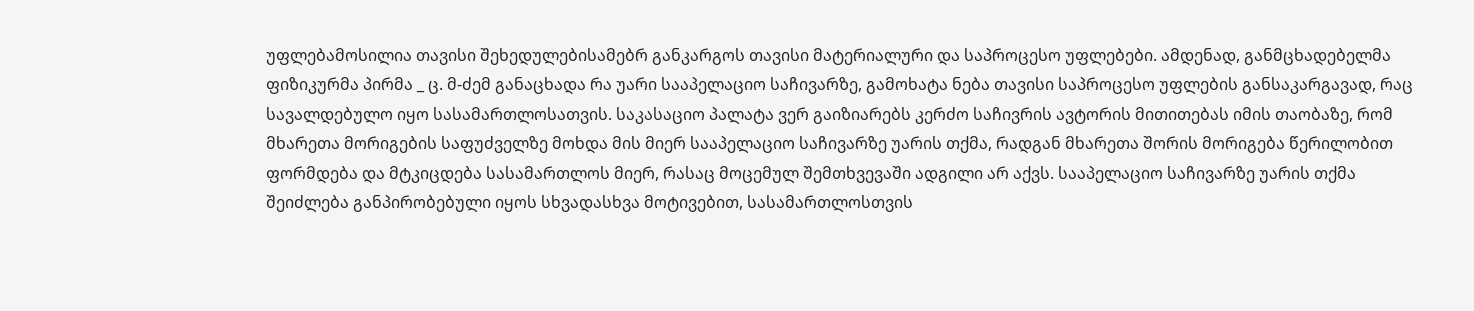უფლებამოსილია თავისი შეხედულებისამებრ განკარგოს თავისი მატერიალური და საპროცესო უფლებები. ამდენად, განმცხადებელმა ფიზიკურმა პირმა _ ც. მ-ძემ განაცხადა რა უარი სააპელაციო საჩივარზე, გამოხატა ნება თავისი საპროცესო უფლების განსაკარგავად, რაც სავალდებულო იყო სასამართლოსათვის. საკასაციო პალატა ვერ გაიზიარებს კერძო საჩივრის ავტორის მითითებას იმის თაობაზე, რომ მხარეთა მორიგების საფუძველზე მოხდა მის მიერ სააპელაციო საჩივარზე უარის თქმა, რადგან მხარეთა შორის მორიგება წერილობით ფორმდება და მტკიცდება სასამართლოს მიერ, რასაც მოცემულ შემთხვევაში ადგილი არ აქვს. სააპელაციო საჩივარზე უარის თქმა შეიძლება განპირობებული იყოს სხვადასხვა მოტივებით, სასამართლოსთვის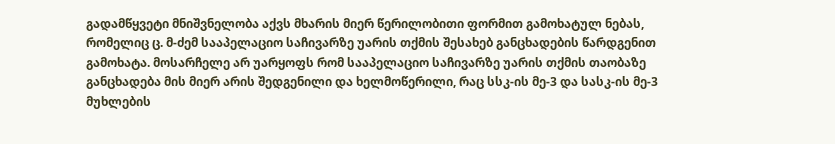გადამწყვეტი მნიშვნელობა აქვს მხარის მიერ წერილობითი ფორმით გამოხატულ ნებას, რომელიც ც. მ-ძემ სააპელაციო საჩივარზე უარის თქმის შესახებ განცხადების წარდგენით გამოხატა. მოსარჩელე არ უარყოფს რომ სააპელაციო საჩივარზე უარის თქმის თაობაზე განცხადება მის მიერ არის შედგენილი და ხელმოწერილი, რაც სსკ-ის მე-3 და სასკ-ის მე-3 მუხლების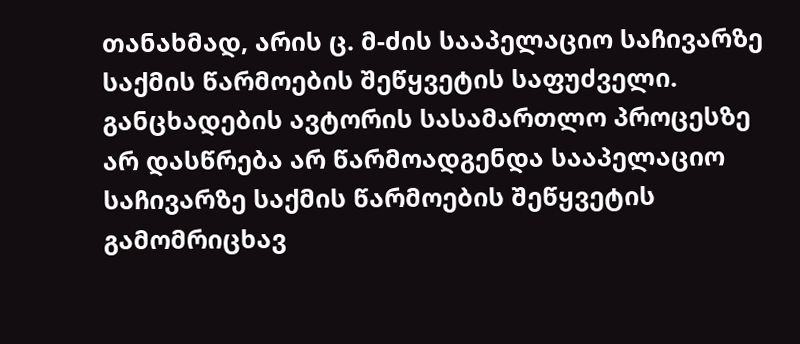თანახმად, არის ც. მ-ძის სააპელაციო საჩივარზე საქმის წარმოების შეწყვეტის საფუძველი. განცხადების ავტორის სასამართლო პროცესზე არ დასწრება არ წარმოადგენდა სააპელაციო საჩივარზე საქმის წარმოების შეწყვეტის გამომრიცხავ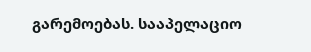გარემოებას. სააპელაციო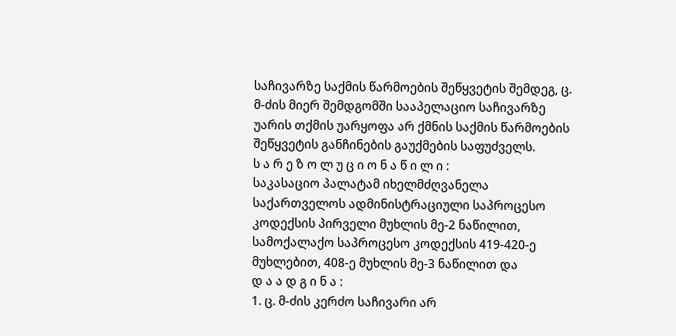საჩივარზე საქმის წარმოების შეწყვეტის შემდეგ, ც. მ-ძის მიერ შემდგომში სააპელაციო საჩივარზე უარის თქმის უარყოფა არ ქმნის საქმის წარმოების შეწყვეტის განჩინების გაუქმების საფუძველს.
ს ა რ ე ზ ო ლ უ ც ი ო ნ ა წ ი ლ ი :
საკასაციო პალატამ იხელმძღვანელა საქართველოს ადმინისტრაციული საპროცესო კოდექსის პირველი მუხლის მე-2 ნაწილით, სამოქალაქო საპროცესო კოდექსის 419-420-ე მუხლებით, 408-ე მუხლის მე-3 ნაწილით და
დ ა ა დ გ ი ნ ა :
1. ც. მ-ძის კერძო საჩივარი არ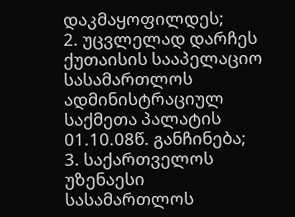დაკმაყოფილდეს;
2. უცვლელად დარჩეს ქუთაისის სააპელაციო სასამართლოს ადმინისტრაციულ საქმეთა პალატის 01.10.08წ. განჩინება;
3. საქართველოს უზენაესი სასამართლოს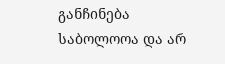განჩინება საბოლოოა და არ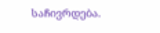საჩივრდება.